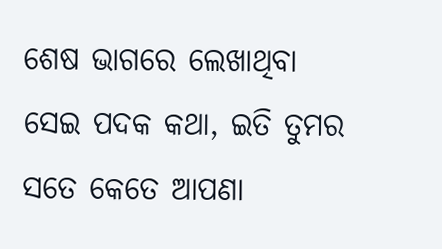ଶେଷ ଭାଗରେ ଲେଖାଥିବା
ସେଇ ପଦକ କଥା, ଇତି ତୁମର
ସତେ କେତେ ଆପଣା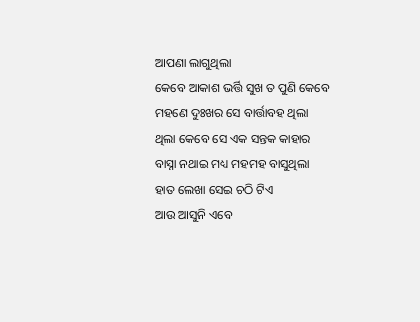ଆପଣା ଲାଗୁଥିଲା
କେବେ ଆକାଶ ଭର୍ତ୍ତି ସୁଖ ତ ପୁଣି କେବେ
ମହଣେ ଦୁଃଖର ସେ ବାର୍ତ୍ତାବହ ଥିଲା
ଥିଲା କେବେ ସେ ଏକ ସନ୍ତକ କାହାର
ବାସ୍ନା ନଥାଇ ମଧ୍ୟ ମହମହ ବାସୁଥିଲା
ହାତ ଲେଖା ସେଇ ଚଠି ଟିଏ
ଆଉ ଆସୁନି ଏବେ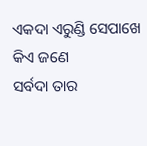ଏକଦା ଏରୁଣ୍ଡି ସେପାଖେ କିଏ ଜଣେ
ସର୍ବଦା ତାର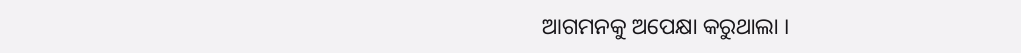ଆଗମନକୁ ଅପେକ୍ଷା କରୁଥାଲା ।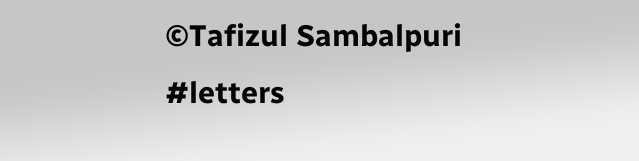©Tafizul Sambalpuri
#letters